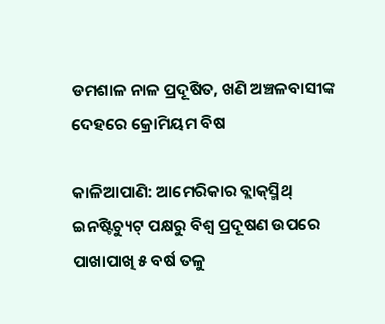ଡମଶାଳ ନାଳ ପ୍ରଦୂଷିତ, ଖଣି ଅଞ୍ଚଳବାସୀଙ୍କ ଦେହରେ କ୍ରୋମିୟମ ବିଷ

କାଳିଆପାଣି: ଆମେରିକାର ବ୍ଲାକ୍‌ସ୍ମିଥ୍‌ ଇନଷ୍ଟିଚ୍ୟୁଟ୍‌ ପକ୍ଷରୁ ବିଶ୍ବ ପ୍ରଦୂଷଣ ଉପରେ ପାଖାପାଖି ୫ ବର୍ଷ ତଳୁ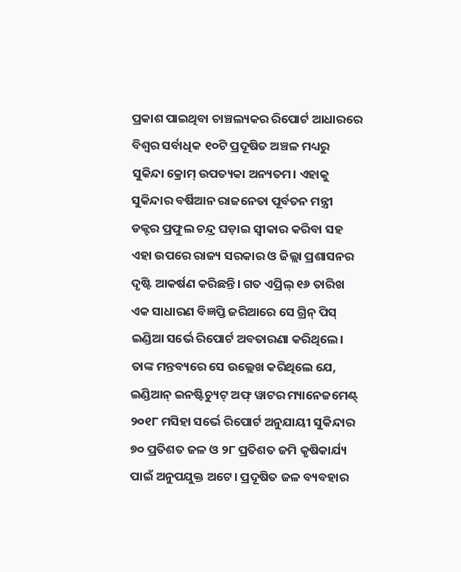ପ୍ରକାଶ ପାଇଥିବା ଚାଞ୍ଚଲ୍ୟକର ରିପୋର୍ଟ ଆଧାରରେ ବିଶ୍ବର ସର୍ବାଧିକ ୧୦ଟି ପ୍ରଦୂଷିତ ଅଞ୍ଚଳ ମଧ୍ୟରୁ ସୁକିନ୍ଦା କ୍ରୋମ୍‌ ଉପତ୍ୟକା ଅନ୍ୟତମ। ଏହାକୁ ସୁକିନ୍ଦାର ବର୍ଷିଆନ ରାଜନେତା ପୂର୍ବତନ ମନ୍ତ୍ରୀ ଡକ୍ଟର ପ୍ରଫୁଲ ଚନ୍ଦ୍ର ଘଡ଼ାଇ ସ୍ବୀକାର କରିବା ସହ ଏହା ଉପରେ ରାଜ୍ୟ ସରକାର ଓ ଜିଲ୍ଲା ପ୍ରଶାସନର ଦୃଷ୍ଟି ଆକର୍ଷଣ କରିଛନ୍ତି। ଗତ ଏପ୍ରିଲ୍‌ ୧୬ ତାରିଖ ଏକ ସାଧାରଣ ବିଜ୍ଞପ୍ତି ଜରିଆରେ ସେ ଗ୍ରିନ୍ ପିସ୍ ଇଣ୍ଡିଆ ସର୍ଭେ ରିପୋର୍ଟ ଅବତାରଣା କରିଥିଲେ। ତାଙ୍କ ମନ୍ତବ୍ୟରେ ସେ ଉଲ୍ଲେଖ କରିଥିଲେ ଯେ, ଇଣ୍ଡିଆନ୍ ଇନଷ୍ଟିଚ୍ୟୁଟ୍‌ ଅଫ୍ ୱାଟର ମ୍ୟାନେଜମେଣ୍ଟ୍‌ ୨୦୧୮ ମସିହା ସର୍ଭେ ରିପୋର୍ଟ ଅନୁଯାୟୀ ସୁକିନ୍ଦାର ୭୦ ପ୍ରତିଶତ ଜଳ ଓ ୨୮ ପ୍ରତିଶତ ଜମି କୃଷିକାର୍ଯ୍ୟ ପାଇଁ ଅନୁପଯୁକ୍ତ ଅଟେ। ପ୍ରଦୂଷିତ ଜଳ ବ୍ୟବହାର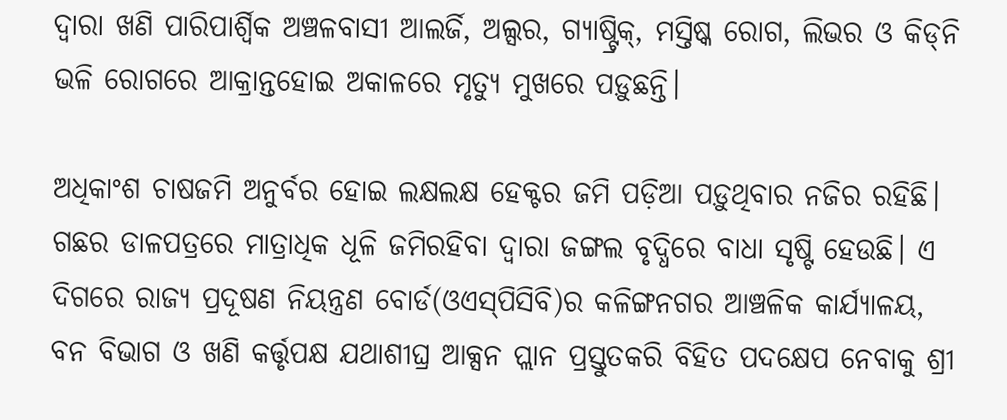ଦ୍ବାରା ଖଣି ପାରିପାର୍ଶ୍ବିକ ଅଞ୍ଚଳବାସୀ ଆଲର୍ଜି, ଅଲ୍ସର, ଗ୍ୟାଷ୍ଟ୍ରିକ୍‌, ମସ୍ତିଷ୍କ ରୋଗ, ଲିଭର ଓ କିଡ୍‌ନି ଭଳି ରୋଗରେ ଆକ୍ରାନ୍ତହୋଇ ଅକାଳରେ ମୃତ୍ୟୁ ମୁଖରେ ପଡ଼ୁଛନ୍ତି।

ଅଧିକାଂଶ ଚାଷଜମି ଅନୁର୍ବର ହୋଇ ଲକ୍ଷଲକ୍ଷ ହେକ୍ଟର ଜମି ପଡ଼ିଆ ପଡ଼ୁଥିବାର ନଜିର ରହିଛି। ଗଛର ଡାଳପତ୍ରରେ ମାତ୍ରାଧିକ ଧୂଳି ଜମିରହିବା ଦ୍ବାରା ଜଙ୍ଗଲ ବୃଦ୍ଧିରେ ବାଧା ସୃଷ୍ଟି ହେଉଛି। ଏ ଦିଗରେ ରାଜ୍ୟ ପ୍ରଦୂଷଣ ନିୟନ୍ତ୍ରଣ ବୋର୍ଡ(ଓଏସ୍‌ପିସିବି)ର କଳିଙ୍ଗନଗର ଆଞ୍ଚଳିକ କାର୍ଯ୍ୟାଳୟ, ବନ ବିଭାଗ ଓ ଖଣି କର୍ତ୍ତୃପକ୍ଷ ଯଥାଶୀଘ୍ର ଆକ୍ସନ ପ୍ଲାନ ପ୍ରସ୍ତୁତକରି ବିହିତ ପଦକ୍ଷେପ ନେବାକୁ ଶ୍ରୀ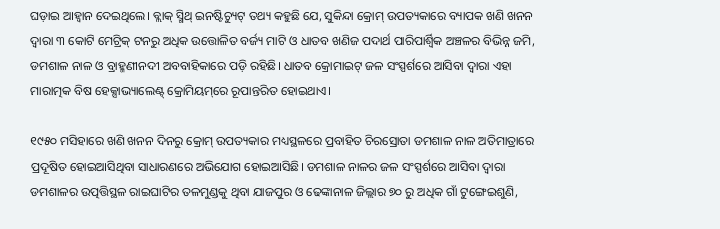ଘଡ଼ାଇ ଆହ୍ବାନ ଦେଇଥିଲେ। ବ୍ଲାକ୍ ସ୍ମିଥ୍‌ ଇନଷ୍ଟିଚ୍ୟୁଟ୍‌ ତଥ୍ୟ କହୁଛି ‌ଯେ, ସୁକିନ୍ଦା କ୍ରୋମ୍‌ ଉପତ୍ୟକାରେ ବ୍ୟାପକ ଖଣି ଖନନ ଦ୍ବାରା ୩ କୋଟି ମେଟ୍ରିକ୍‌ ଟନରୁ ଅଧିକ ଉତ୍ତୋଳିତ ବର୍ଜ୍ୟ ମାଟି ଓ ଧାତବ ଖଣିଜ ପଦାର୍ଥ ପାରିପାର୍ଶ୍ବିକ ଅଞ୍ଚଳର ବିଭିନ୍ନ ଜମି, ଡମଶାଳ ନାଳ ଓ ବ୍ରାହ୍ମଣୀନଦୀ ଅବବାହିକାରେ ପଡ଼ି ରହିଛି। ଧାତବ କ୍ରୋମାଇଟ୍‌ ଜଳ ସଂସ୍ପର୍ଶରେ ଆସିବା ଦ୍ବାରା ଏହା ମାରାତ୍ମକ ବିଷ ହେକ୍ସାଭ୍ୟାଲେଣ୍ଟ୍‌ କ୍ରୋମିୟମ୍‌ରେ ରୂପାନ୍ତରିତ ହୋଇଥାଏ।

୧୯୫୦ ମସିହାରେ ଖଣି ଖନନ ଦିନରୁ କ୍ରୋମ୍‌ ଉପତ୍ୟକାର ମଧ୍ୟସ୍ଥଳରେ ପ୍ରବାହିତ ଚିରସ୍ରୋତା ଡମଶାଳ ନାଳ ଅତିମାତ୍ରାରେ ପ୍ରଦୂଷିତ ହୋଇଆସିଥିବା ସାଧାରଣରେ ଅଭିଯୋଗ ହୋଇଆସିଛି। ଡମଶାଳ ନାଳର ଜଳ ସଂସ୍ପର୍ଶରେ ଆସିବା ଦ୍ବାରା ଡମଶାଳର ଉତ୍ପତ୍ତିସ୍ଥଳ ରାଇଘାଟିର ତଳମୁଣ୍ଡକୁ ଥିବା ‌ଯାଜପୁର ଓ ଢେଙ୍କାନାଳ ଜିଲ୍ଲାର ୭୦ ରୁ ଅଧିକ ଗାଁ ଟୁଙ୍ଗେଇଶୁଣି,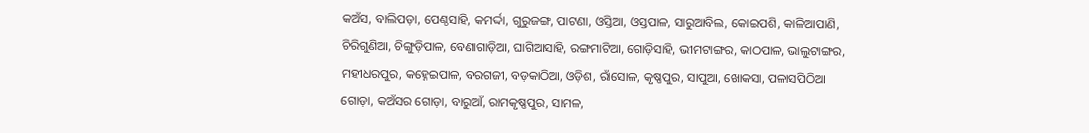କଅଁସ, ବାଲିପଡ଼ା, ପେଣ୍ଠସାହି, କମର୍ଦ୍ଦା, ଗୁରୁଜଙ୍ଗ, ପାଟଣା, ଓସ୍ତିଆ, ଓସ୍ତପାଳ, ସାରୁଆବିଲ, କୋଇପଶି, କାଳିଆପାଣି, ଚିରିଗୁଣିଆ, ଚିଙ୍ଗୁଡ଼ିପାଳ, ବେଣାଗାଡ଼ିଆ, ଘାଗିଆସାହି, ରଙ୍ଗମାଟିଆ, ଗୋଡ଼ିସାହି, ଭୀମଟାଙ୍ଗର, କାଠପାଳ, ଭାଲୁଟାଙ୍ଗର, ମହୀଧରପୁର, କହ୍ନେଇପାଳ, ବରଗଜୀ, ବଡ଼କାଠିଆ, ଓଡ଼ିଶ, ରାଁସୋଳ, କୃଷ୍ଣପୁର, ସାପୁଆ, ଖୋକସା, ପଳାସପିଠିଆ ଗୋଡ଼ା, କଅଁସର ‌ଗୋଡ଼ା, ବାରୁଆଁ, ରାମକୃଷ୍ଣପୁର, ସାମଳ,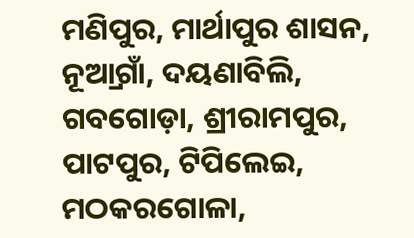ମଣିପୁର, ମାର୍ଥାପୁର ଶାସନ, ନୂଅ୍ରାଗାଁ, ଦୟଣାବିଲି, ଗବଗ‌ୋଡ଼ା, ଶ୍ରୀରାମପୁର, ପାଟପୁର, ଟିପିଲେଇ, ମଠକ‌ରଗୋଳା,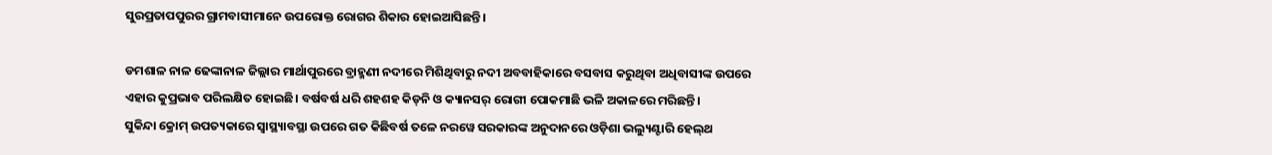ସୁରପ୍ରତାପପୁରର ଗ୍ରାମବାସୀମାନେ ଉପରୋକ୍ତ ରୋଗର ଶିକାର ହୋଇଆସିଛନ୍ତି।

ଡମଶାଳ ନାଳ‌ ଢେଙ୍କାନାଳ ଜିଲ୍ଲାର ମାର୍ଥାପୁରରେ ବ୍ରାହ୍ମଣୀ ନଦୀରେ ମିଶିଥିବାରୁ ନଦୀ ଅବବାହିକାରେ ବସବାସ କରୁଥିବା ଅଧିବାସୀଙ୍କ ଉପରେ ଏହାର କୁପ୍ରଭାବ ପରିଲକ୍ଷିତ ହୋଇଛି। ବର୍ଷବର୍ଷ ଧରି ଶହଶହ କିଡ୍‌ନି ଓ କ୍ୟାନସର୍ ରୋଗୀ ପୋକମାଛି ଭଳି ଅକାଳରେ ମରିଛନ୍ତି।    ସୁକିନ୍ଦା ‌କ୍ରୋମ୍‌ ଉପତ୍ୟକାରେ ସ୍ବାସ୍ଥ୍ୟାବସ୍ଥା ଉପରେ ଗତ କିଛିବର୍ଷ ତଳେ ନରୱେ ସରକାରଙ୍କ ଅନୁଦାନରେ ଓଡ଼ିଶା ଭଲ୍ୟୁଣ୍ଟାରି ହେଲ୍‌ଥ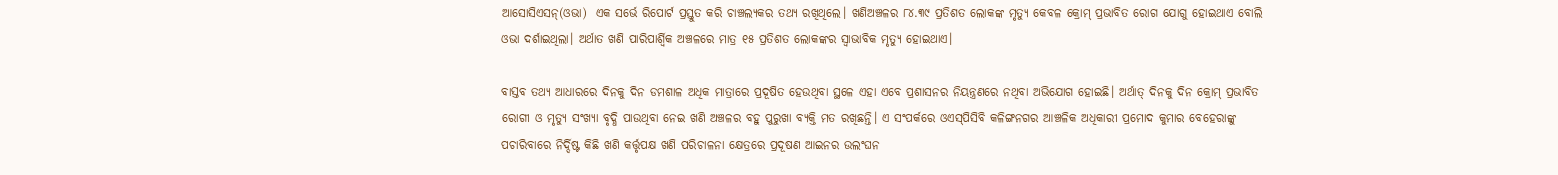ଆସୋସିଏସନ୍‌(ଓଭା)  ଏକ ସର୍ଭେ ରିପୋର୍ଟ ପ୍ରସ୍ତୁତ କରି ଚାଞ୍ଚଲ୍ୟକର ତଥ୍ୟ ରଖିଥିଲେ। ଖଣିଅଞ୍ଚଳର ୮୪.୩୯ ପ୍ରତିଶତ ଲୋକଙ୍କ ମୃତ୍ୟୁ କେବଳ କ୍ରୋମ୍‌ ପ୍ରଭାବିତ ରୋଗ ଯୋଗୁ ହୋଇଥାଏ ବୋଲି ଓଭା ଦର୍ଶାଇଥିଲା। ଅର୍ଥାତ ଖଣି ପାରିପାର୍ଶ୍ବିକ ଅଞ୍ଚଳରେ ମାତ୍ର ୧୫ ପ୍ରତିଶତ ଲୋକଙ୍କର ସ୍ବାଭାବିକ ମୃତ୍ୟୁ ‌ହୋଇଥାଏ।

ବାସ୍ତବ ତଥ୍ୟ ଆଧାରରେ ଦିନକୁ ଦିନ ଡମଶାଳ ଅଧିକ ମାତ୍ରାରେ ପ୍ରଦୂଷିତ ହେଉଥିବା ସ୍ଥଳେ ଏହା ଏବେ ପ୍ରଶାସନର ନିୟନ୍ତ୍ରଣରେ ନଥିବା ଅଭିଯୋଗ ହୋଇଛି। ଅର୍ଥାତ୍ ଦିନକୁ ଦିନ କ୍ରୋମ୍‌ ପ୍ରଭାବିତ ରୋଗୀ ଓ ମୃତ୍ୟୁ ସଂଖ୍ୟା ବୃଦ୍ଧି ପାଉଥିବା ନେଇ ଖଣି ଅଞ୍ଚଳର ବହୁ ପୁରୁଖା ବ୍ୟକ୍ତି ମତ ରଖିଛନ୍ତି। ଏ ସଂପର୍କରେ ଓଏସ୍‌ପିସିବି କଳିଙ୍ଗନଗର ଆଞ୍ଚଳିକ ଅଧିକାରୀ ପ୍ରମୋଦ କୁମାର ବେହେରାଙ୍କୁ ପଚାରିବାରେ ନିର୍ଦ୍ଦିଷ୍ଟ କିଛି ଖଣି କର୍ତ୍ତୃପକ୍ଷ ଖଣି ପରିଚାଳନା କ୍ଷେତ୍ରରେ ପ୍ରଦୂଷଣ ଆଇନର ଉଲଂଘନ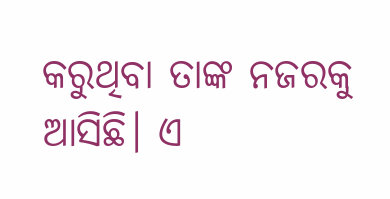କରୁଥିବା ତାଙ୍କ ନଜରକୁ ଆସିଛି। ଏ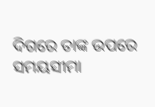ଦିଗରେ ତାଙ୍କ ଉପରେ ସମୟସୀମା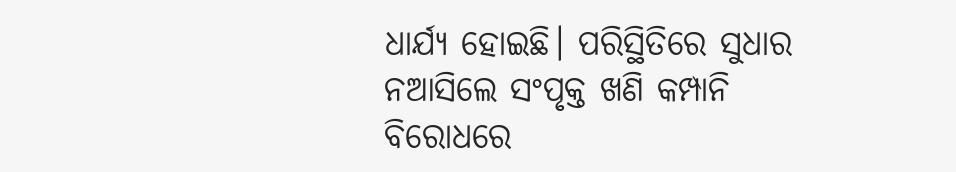ଧାର୍ଯ୍ୟ ହୋଇଛି। ପରିସ୍ଥିତିରେ ସୁଧାର ନଆସିଲେ ସଂପୃକ୍ତ ଖଣି କମ୍ପାନି ବିରୋଧରେ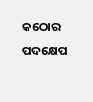କଠୋର ପଦକ୍ଷେପ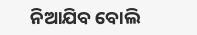ନିଆଯିବ ବୋଲି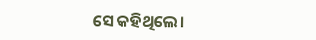ସେ କହିଥିଲେ।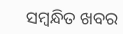ସମ୍ବନ୍ଧିତ ଖବର